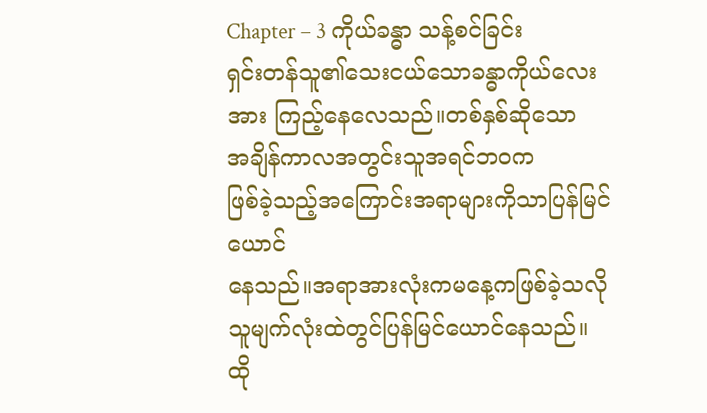Chapter – 3 ကိုယ်ခန္ဓာ သန့်စင်ခြင်း
ရှင်းတန်သူ၏သေးငယ်သောခန္ဓာကိုယ်လေးအား ကြည့်နေလေသည်။တစ်နှစ်ဆိုသော
အချိန်ကာလအတွင်းသူအရင်ဘဝက
ဖြစ်ခဲ့သည့်အကြောင်းအရာများကိုသာပြန်မြင်ယောင်
နေသည်။အရာအားလုံးကမနေ့ကဖြစ်ခဲ့သလိုသူမျက်လုံးထဲတွင်ပြန်မြင်ယောင်နေသည်။
ထို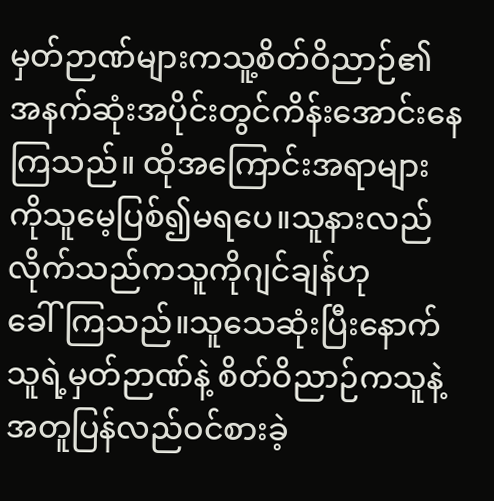မှတ်ဉာဏ်များကသူ့စိတ်ဝိညာဉ်၏
အနက်ဆုံးအပိုင်းတွင်ကိန်းအောင်းနေကြသည်။ ထိုအကြောင်းအရာများကိုသူမေ့ပြစ်၍မရပေ။သူနားလည်လိုက်သည်ကသူကိုဂျင်ချန်ဟု
ခေါ်ကြသည်။သူသေဆုံးပြီးနောက်သူရဲ့မှတ်ဉာဏ်နဲ့ စိတ်ဝိညာဉ်ကသူနဲ့အတူပြန်လည်ဝင်စားခဲ့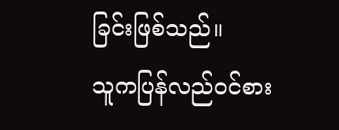ခြင်းဖြစ်သည်။
သူကပြန်လည်ဝင်စား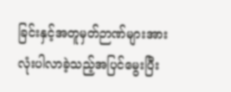ခြင်းနှင့်အတူမှတ်ဉာဏ်များအားလုံးပါလာခဲ့သည့်အပြင်မွေးပြီး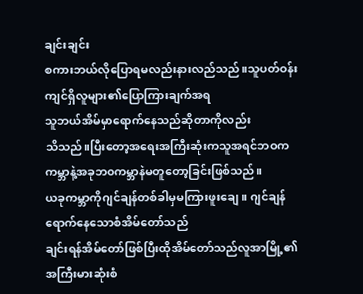ချင်းချင်း
စကားဘယ်လိုပြောရမလည်းနားလည်သည်။သူပတ်ဝန်းကျင်ရှိလူများ၏ပြောကြားချက်အရ
သူဘယ်အိမ်မှာရောက်နေသည်ဆိုတာကိုလည်း
သိသည်။ပြီးတော့အရေးအကြီးဆုံးကသူအရင်ဘဝက ကမ္ဘာနဲ့အခုဘ၀ကမ္ဘာနဲမတူတော့ခြင်းဖြစ်သည်။
ယခုကမ္ဘာကိုဂျင်ချန်တစ်ခါမှမကြားဖူးချေ။ ဂျင်ချန်ရောက်နေသောစံအိမ်တော်သည်
ချင်းရန်အိမ်တော်ဖြစ်ပြီးထိုအိမ်တော်သည်လူအာမြို့၏
အကြီးမားဆုံးစံ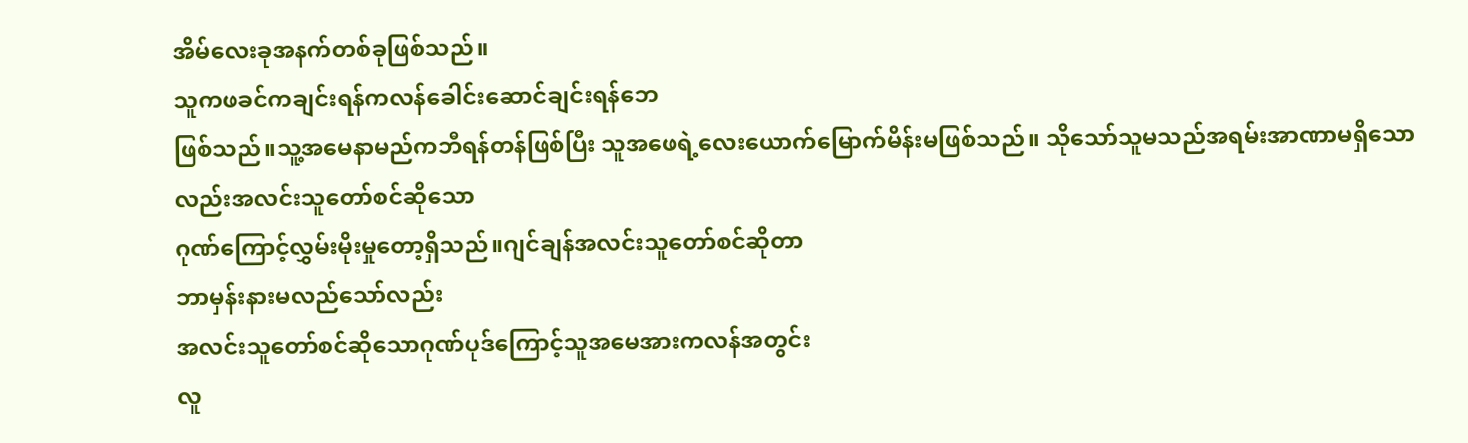အိမ်လေးခုအနက်တစ်ခုဖြစ်သည်။
သူကဖခင်ကချင်းရန်ကလန်ခေါင်းဆောင်ချင်းရန်ဘေ
ဖြစ်သည်။သူ့အမေနာမည်ကဘီရန်တန်ဖြစ်ပြီး သူအဖေရဲ့လေးယောက်မြောက်မိန်းမဖြစ်သည်။ သိုသော်သူမသည်အရမ်းအာဏာမရှိသောလည်းအလင်းသူတော်စင်ဆိုသော
ဂုဏ်ကြောင့်လွှမ်းမိုးမှုတော့ရှိသည်။ဂျင်ချန်အလင်းသူတော်စင်ဆိုတာ
ဘာမှန်းနားမလည်သော်လည်း
အလင်းသူတော်စင်ဆိုသောဂုဏ်ပုဒ်ကြောင့်သူအမေအားကလန်အတွင်း
လူ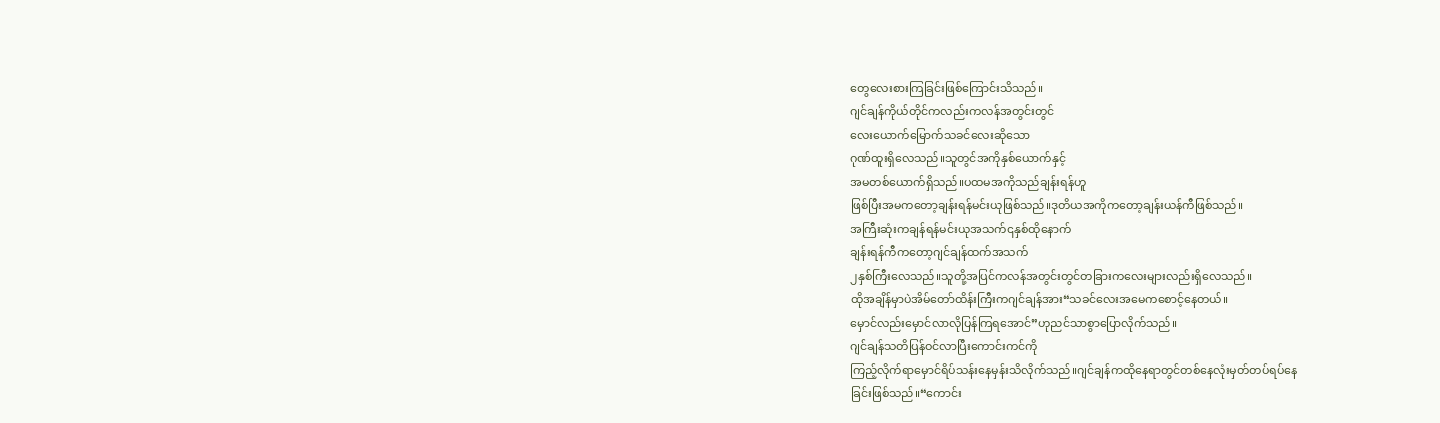တွေလေးစားကြခြင်းဖြစ်ကြောင်းသိသည်။
ဂျင်ချန်ကိုယ်တိုင်ကလည်းကလန်အတွင်းတွင်
လေးယောက်မြောက်သခင်လေးဆိုသော
ဂုဏ်ထူးရှိလေသည်။သူတွင်အကိုနှစ်ယောက်နှင့်
အမတစ်ယောက်ရှိသည်။ပထမအကိုသည်ချန်းရန်ဟူ
ဖြစ်ပြီးအမကတော့ချန်းရန်မင်းယုဖြစ်သည်။ဒုတိယအကိုကတော့ချန်းယန်ကီဖြစ်သည်။
အကြီးဆုံးကချန်ရန်မင်းယုအသက်၎နှစ်ထိုနောက်
ချန်းရန်ကီကတော့ဂျင်ချန်ထက်အသက်
၂နှစ်ကြီးလေသည်။သူတို့အပြင်ကလန်အတွင်းတွင်တခြားကလေးများလည်းရှိလေသည်။
ထိုအချိန်မှာပဲအိမ်တော်ထိန်းကြီးကဂျင်ချန်အား“သခင်လေးအမေကစောင့်နေတယ်။
မှောင်လည်းမှောင်လာလိုပြန်ကြရအောင်”ဟုညင်သာစွာပြောလိုက်သည်။
ဂျင်ချန်သတိပြန်ဝင်လာပြီးကောင်းကင်ကို
ကြည့်လိုက်ရာမှောင်ရိပ်သန်းနေမှန်းသိလိုက်သည်။ဂျင်ချန်ကထိုနေရာတွင်တစ်နေလုံးမှတ်တပ်ရပ်နေ
ခြင်းဖြစ်သည်။“ကောင်း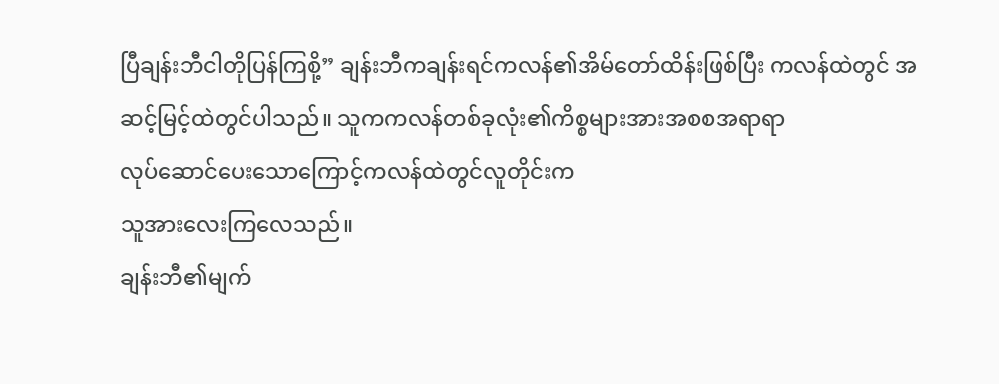ပြီချန်းဘီငါတိုပြန်ကြစို့” ချန်းဘီကချန်းရင်ကလန်၏အိမ်တော်ထိန်းဖြစ်ပြီး ကလန်ထဲတွင် အဆင့်မြင့်ထဲတွင်ပါသည်။ သူကကလန်တစ်ခုလုံး၏ကိစ္စများအားအစစအရာရာ
လုပ်ဆောင်ပေးသောကြောင့်ကလန်ထဲတွင်လူတိုင်းက
သူအားလေးကြလေသည်။
ချန်းဘီ၏မျက်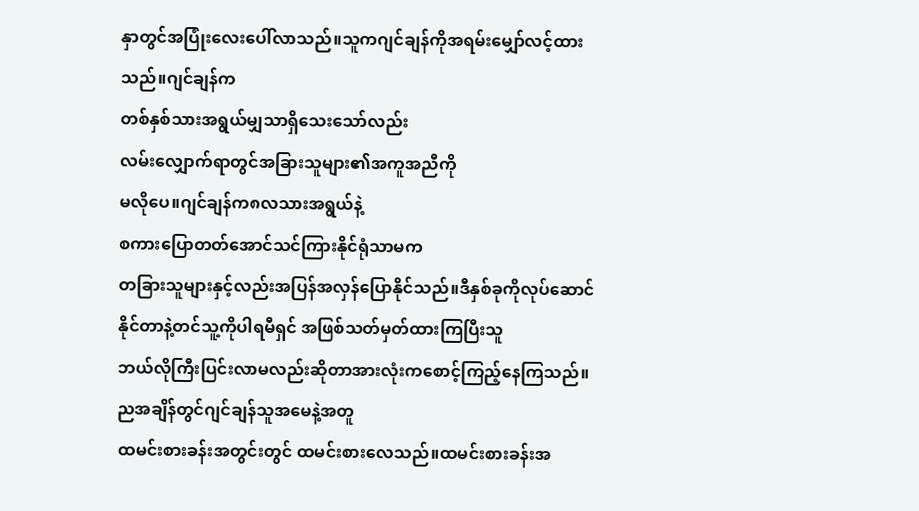နှာတွင်အပြုံးလေးပေါ်လာသည်။သူကဂျင်ချန်ကိုအရမ်းမျှော်လင့်ထားသည်။ဂျင်ချန်က
တစ်နှစ်သားအရွယ်မျှသာရှိသေးသော်လည်း
လမ်းလျှောက်ရာတွင်အခြားသူများ၏အကူအညီကို
မလိုပေ။ဂျင်ချန်က၈လသားအရွယ်နဲ့
စကားပြောတတ်အောင်သင်ကြားနိုင်ရုံသာမက
တခြားသူများနှင့်လည်းအပြန်အလှန်ပြောနိုင်သည်။ဒီနှစ်ခုကိုလုပ်ဆောင်နိုင်တာနဲ့တင်သူ့ကိုပါရမီရှင် အဖြစ်သတ်မှတ်ထားကြပြီးသူ
ဘယ်လိုကြီးပြင်းလာမလည်းဆိုတာအားလုံးကစောင့်ကြည့်နေကြသည်။ညအချိန်တွင်ဂျင်ချန်သူအမေနဲ့အတူ
ထမင်းစားခန်းအတွင်းတွင် ထမင်းစားလေသည်။ထမင်းစားခန်းအ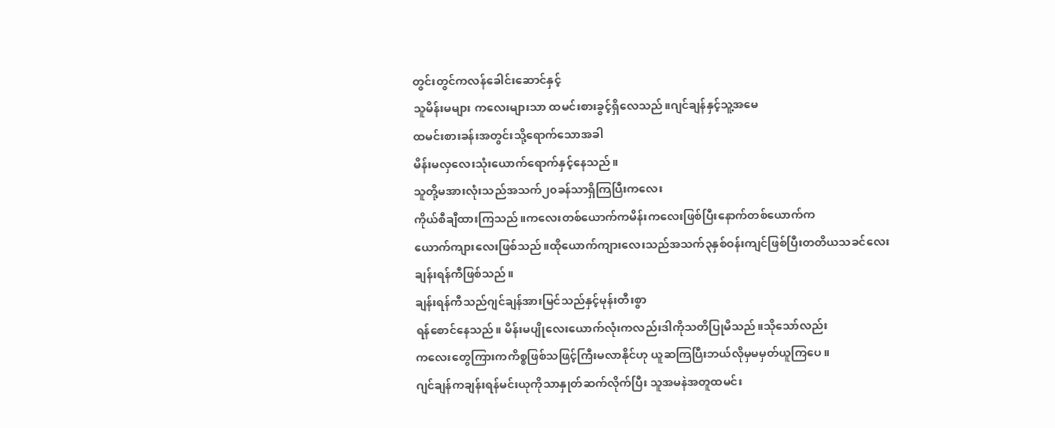တွင်းတွင်ကလန်ခေါင်းဆောင်နှင့်
သူမိန်းမများ ကလေးများသာ ထမင်းစားခွင့်ရှိလေသည်။ဂျင်ချန်နှင့်သူ့အမေ
ထမင်းစားခန်းအတွင်းသို့ရောက်သောအခါ
မိန်းမလှလေးသုံးယောက်ရောက်နှင့်နေသည်။
သူတို့မအားလုံးသည်အသက်၂၀ခန်သာရှိကြပြီးကလေး
ကိုယ်စီချီထားကြသည်။ကလေးတစ်ယောက်ကမိန်းကလေးဖြစ်ပြီးနောက်တစ်ယောက်က
ယောက်ကျားလေးဖြစ်သည်။ထိုယောက်ကျားလေးသည်အသက်၃နှစ်ဝန်းကျင်ဖြစ်ပြီးတတိယသခင်လေး
ချန်းရန်ကီဖြစ်သည်။
ချန်းရန်ကီသည်ဂျင်ချန်အားမြင်သည်နှင့်မုန်းတီးစွာ
ရန်စောင်နေသည်။ မိန်းမပျိုလေးယောက်လုံးကလည်းဒါကိုသတိပြုမိသည်။သိုသော်လည်း
ကလေးတွေကြားကကိစ္စဖြစ်သဖြင့်ကြီးမလာနိုင်ဟု ယူဆကြပြီးဘယ်လိုမှမမှတ်ယူကြပေ။
ဂျင်ချန်ကချန်းရန်မင်းယုကိုသာနှုတ်ဆက်လိုက်ပြီး သူအမနဲအတူထမင်း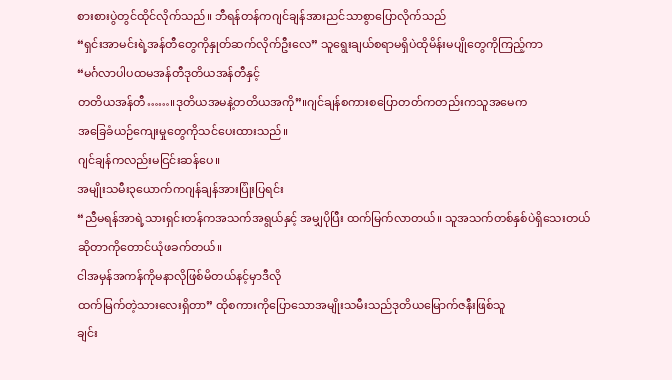စားစားပွဲတွင်ထိုင်လိုက်သည်။ ဘီရန်တန်ကဂျင်ချန်အားညင်သာစွာပြောလိုက်သည်
“ရှင်းအာမင်းရဲ့အန်တီတွေကိုနှုတ်ဆက်လိုက်ဦးလေ” သူရွေးချယ်စရာမရှိပဲထိုမိန်းမပျိုတွေကိုကြည့်ကာ
“မင်္ဂလာပါပထမအန်တီဒုတိယအန်တီနှင့်
တတိယအန်တီ……။ဒုတိယအမနဲ့တတိယအကို”။ဂျင်ချန်စကားစပြောတတ်ကတည်းကသူအမေက
အခြေခံယဉ်ကျေးမှုတွေကိုသင်ပေးထားသည်။
ဂျင်ချန်ကလည်းမငြင်းဆန်ပေ။
အမျိုးသမီး၃ယောက်ကဂျန်ချန်အားပြုံးပြရင်း
“ညီမရန်အာရဲ့သားရှင်းတန်ကအသက်အရွယ်နှင့် အမျှပိုပြီး ထက်မြက်လာတယ်။ သူအသက်တစ်နှစ်ပဲရှိသေးတယ်ဆိုတာကိုတောင်ယုံဖခက်တယ်။
ငါအမှန်အကန်ကိုမနာလိုဖြစ်မိတယ်နင့်မှာဒီလို
ထက်မြက်တဲ့သားလေးရှိတာ” ထိုစကားကိုပြောသောအမျိုးသမီးသည်ဒုတိယမြောက်ဇနီးဖြစ်သူ
ချင်း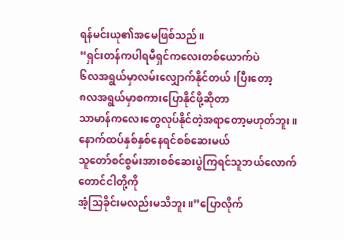ရန်မင်းယု၏အမေဖြစ်သည်။
“ရှင်းတန်ကပါရမီရှင်ကလေးတစ်ယောက်ပဲ
၆လအရွယ်မှာလမ်းလျှောက်နိုင်တယ်၊ပြီးတော့
၈လအရွယ်မှာစကားပြောနိုင်ဖို့ဆိုတာ
သာမာန်ကလေးတွေလုပ်နိုင်တဲ့အရာတော့မဟုတ်ဘူး။
နောက်ထပ်နှစ်နှစ်နေရင်စစ်ဆေးမယ်
သူတော်စင်စွမ်းအားစစ်ဆေးပွဲကြရင်သူဘယ်လောက်
တောင်ငါတို့ကို
အံ့သြခိုင်းမလည်းမသိဘူး။”ပြောလိုက်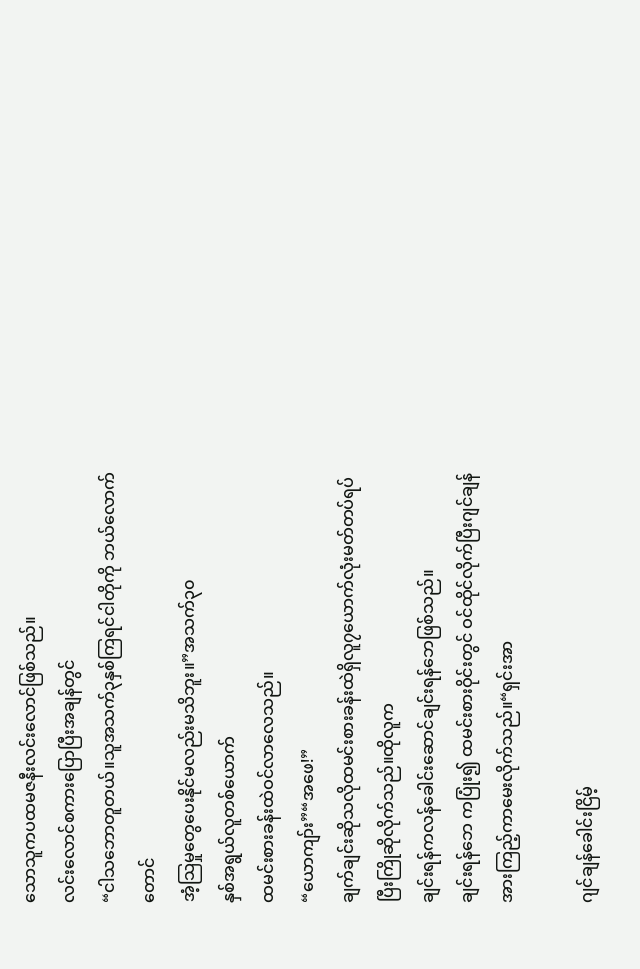သောသူကပထမဇနီးလင်းလောင်ဖြစ်သည်။
လင်းလောင်စကားပြောပြီးအချန်တွင်
“ငါသဘောတူတယ်။သူအသက်၃နှစ်ကြရင်ငါတိုကို ဘယ်လောက်တောင်
အံ့သြမှုတွေပေးနိုင်မလည်းမသိဘူး။”အသက်၃၀
နှစ်အရွယ်လူတစ်ယောက်
ထမင်းစားခန်းထဲဝင်လာလေသည်။
“ယောကျာ်း”“အဖေ!”
ချက်ချင်းဆိုသလိုထမင်းစားခန်းထဲရှိလူ၇ယောက်လုံးမတ်တပ်ရပ်ပြီးကြိုဆိုလိုက်သည်။ထိုလူက
ချင်းရန်ကလန်ခေါင်းဆောင်ချင်းရန်ဘေဖြစ်သည်။
ချင်းရန်ဘေ ကပြုံး၍ ထမင်းစားဝိုင်းတွင် ဝင်ထိုင်လိုက်ပြီးဂျင်ချန်အားကြည့်ကာမေးလိုက်သည်။“ရှင်းအာ

ဂျင်ချန်ခေါင်းငြိမ့်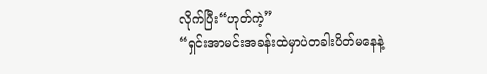လိုက်ပြီး“ဟုတ်ကဲ့”
“ရှင်းအာမင်းအခန်းထဲမှာပဲတခါးပိတ်မနေနဲ့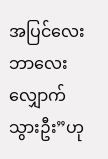အပြင်လေးဘာလေးလျှောက်သွားဦး”ဟု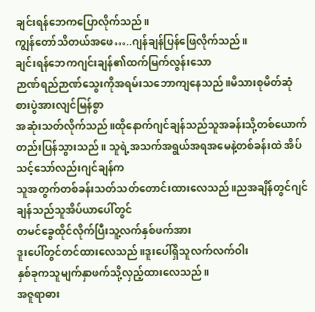ချင်းရန်ဘေကပြောလိုက်သည်။
ကျွန်တော်သိတယ်အဖေ…..ဂျန်ချန်ပြန်ဖြေလိုက်သည်။
ချင်းရန်ဘေကဂျင်းချန်၏ထက်မြက်လွန်းသော
ဉာဏ်ရည်ဉာဏ်သွေးကိုအရမ်းသဘောကျနေသည်။မိသားစုမိတ်ဆုံစားပွဲအားလျင်မြန်စွာ
အဆုံးသတ်လိုက်သည်။ထိုနောက်ဂျင်ချန်သည်သူအခန်းသို့တစ်ယောက်တည်းပြန်သွားသည်။ သူရဲ့အသက်အရွယ်အရအမေနဲ့တစ်ခန်းထဲ အိပ်သင့်သော်လည်းဂျင်ချန်က
သူအတွက်တစ်ခန်းသတ်သတ်တောင်းထားလေသည်။ညအချိန်တွင်ဂျင်ချန်သည်သူအိပ်ယာပေါ်တွင်
တမင်ခွေထိုင်လိုက်ပြီးသူ့လက်နှစ်ဖက်အား
ဒူးပေါ်တွင်တင်ထားလေသည်။ဒူးပေါ်ရှိသူလက်လက်ဝါး
နှစ်ခုကသူမျက်နှာဖက်သို့လှည့်ထားလေသည်။
အဇူရာဓား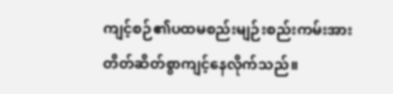ကျင့်စဉ်၏ပထမစည်းမျဉ်းစည်းကမ်းအားတိတ်ဆိတ်စွာကျင့်နေလိုက်သည်။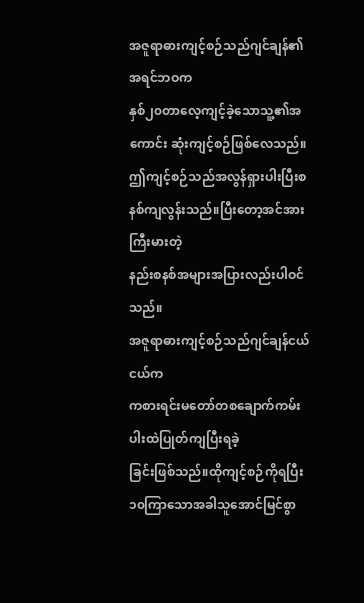အဇူရာဓားကျင့်စဉ်သည်ဂျင်ချန်၏အရင်ဘဝက
နှစ်၂၀တာလေ့ကျင့်ခဲ့သောသူ့၏အကောင်း ဆုံးကျင့်စဉ်ဖြစ်လေသည်။ဤကျင့်စဉ်သည်အလွန်ရှားပါးပြီးစနစ်ကျလွန်းသည်။ပြီးတော့အင်အားကြီးမားတဲ့
နည်းစနစ်အများအပြားလည်းပါဝင်သည်။
အဇူရာဓားကျင့်စဉ်သည်ဂျင်ချန်ငယ်ငယ်က
ကစားရင်းမတော်တစချောက်ကမ်းပါးထဲပြုတ်ကျပြီးရခဲ့
ခြင်းဖြစ်သည်။ထိုကျင့်စဉ်ကိုရပြီး၁၀ကြာသောအခါသူအောင်မြင်စွာ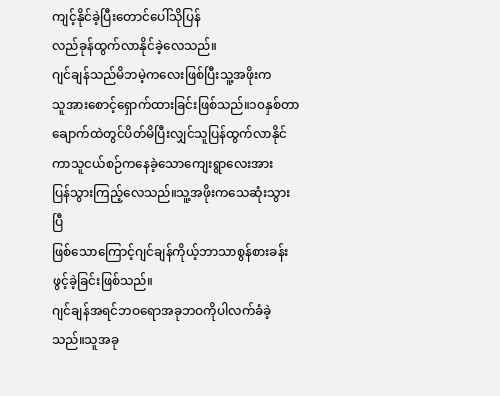ကျင့်နိုင်ခဲ့ပြီးတောင်ပေါ်သိုပြန်
လည်ခုန်ထွက်လာနိုင်ခဲ့လေသည်။
ဂျင်ချန်သည်မိဘမဲ့ကလေးဖြစ်ပြီးသူ့အဖိုးက
သူအားစောင့်ရှောက်ထားခြင်းဖြစ်သည်။၁၀နှစ်တာ
ချောက်ထဲတွင်ပိတ်မိပြီးလျှင်သူပြန်ထွက်လာနိုင်ကာသူငယ်စဉ်ကနေခဲ့သောကျေးရွာလေးအား
ပြန်သွားကြည့်လေသည်။သူ့အဖိုးကသေဆုံးသွားပြီ
ဖြစ်သောကြောင့်ဂျင်ချန်ကိုယ့်ဘာသာစွန်စားခန်းဖွင့်ခဲ့ခြင်းဖြစ်သည်။
ဂျင်ချန်အရင်ဘဝရောအခုဘဝကိုပါလက်ခံခဲ့သည်။သူအခု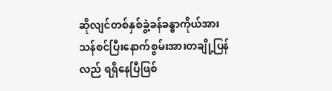ဆိုလျင်တစ်နှစ်ခွဲ့ခန်ခန္ဓာကိုယ်အား
သန်စင်ပြီးနောက်စွမ်းအားတချို့ပြန်လည် ရရှိနေပြီဖြစ်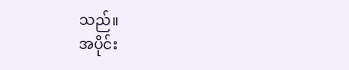သည်။
အပိုင်း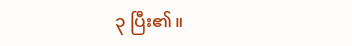၃ ပြီး၏။